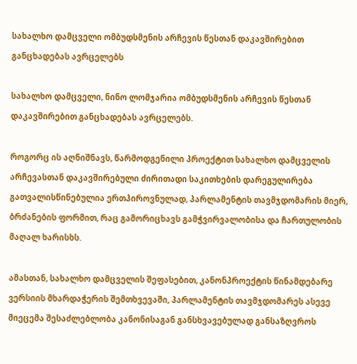სახალხო დამცველი ომბუდსმენის არჩევის წესთან დაკავშირებით განცხადებას ავრცელებს

სახალხო დამცველი, ნინო ლომჯარია ომბუდსმენის არჩევის წესთან დაკავშირებით განცხადებას ავრცელებს.

როგორც ის აღნიშნავს, წარმოდგენილი პროექტით სახალხო დამცველის არჩევასთან დაკავშირებული ძირითადი საკითხების დარეგულირება გათვალისწინებულია ერთპიროვნულად, პარლამენტის თავმჯდომარის მიერ, ბრძანების ფორმით, რაც გამორიცხავს გამჭვირვალობისა და ჩართულობის მაღალ ხარისხს.

ამასთან, სახალხო დამცველის შეფასებით, კანონპროექტის წინამდებარე ვერსიის მხარდაჭერის შემთხვევაში, პარლამენტის თავმჯდომარეს ასევე მიეცემა შესაძლებლობა კანონისაგან განსხვავებულად განსაზღვროს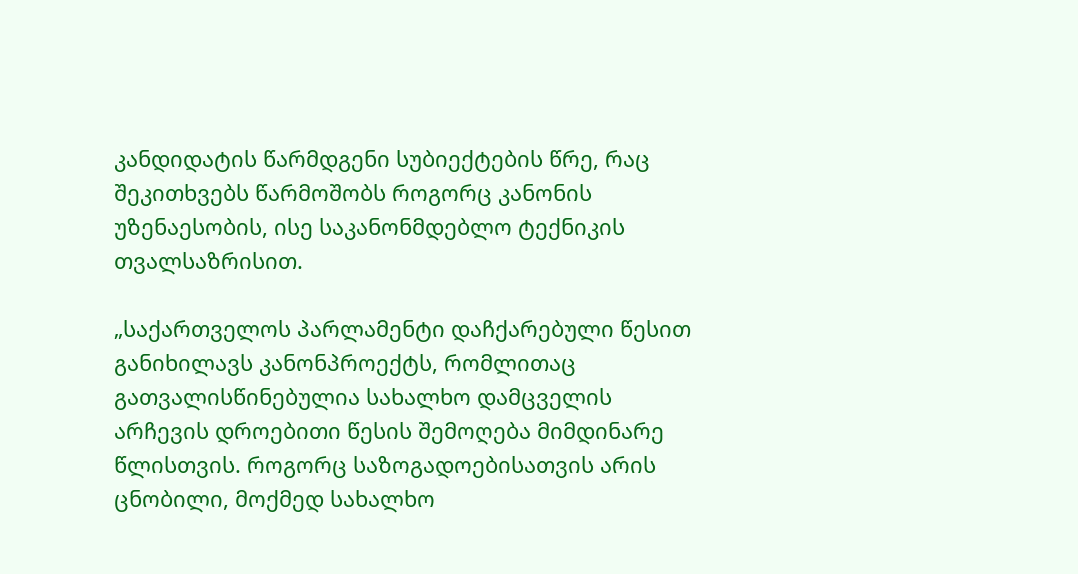კანდიდატის წარმდგენი სუბიექტების წრე, რაც შეკითხვებს წარმოშობს როგორც კანონის უზენაესობის, ისე საკანონმდებლო ტექნიკის თვალსაზრისით.

„საქართველოს პარლამენტი დაჩქარებული წესით განიხილავს კანონპროექტს, რომლითაც გათვალისწინებულია სახალხო დამცველის არჩევის დროებითი წესის შემოღება მიმდინარე წლისთვის. როგორც საზოგადოებისათვის არის ცნობილი, მოქმედ სახალხო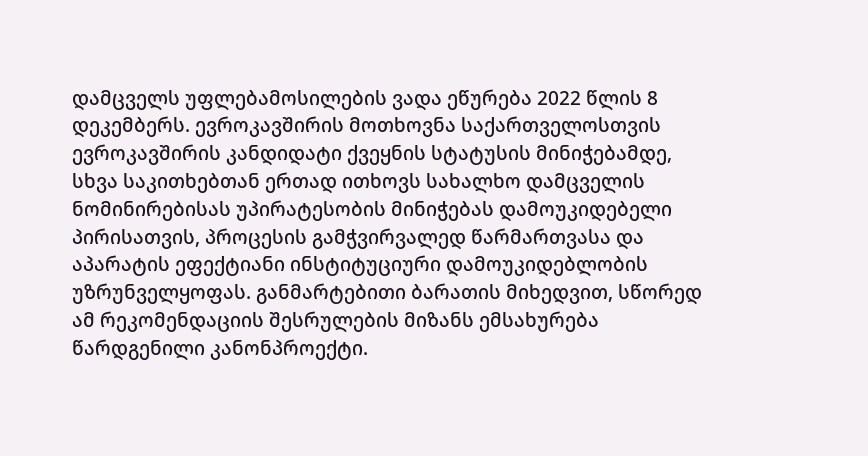დამცველს უფლებამოსილების ვადა ეწურება 2022 წლის 8 დეკემბერს. ევროკავშირის მოთხოვნა საქართველოსთვის ევროკავშირის კანდიდატი ქვეყნის სტატუსის მინიჭებამდე, სხვა საკითხებთან ერთად ითხოვს სახალხო დამცველის ნომინირებისას უპირატესობის მინიჭებას დამოუკიდებელი პირისათვის, პროცესის გამჭვირვალედ წარმართვასა და აპარატის ეფექტიანი ინსტიტუციური დამოუკიდებლობის უზრუნველყოფას. განმარტებითი ბარათის მიხედვით, სწორედ ამ რეკომენდაციის შესრულების მიზანს ემსახურება წარდგენილი კანონპროექტი.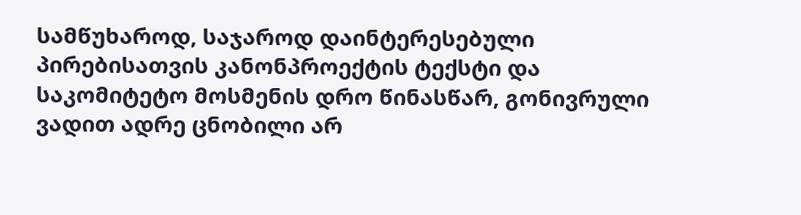სამწუხაროდ, საჯაროდ დაინტერესებული პირებისათვის კანონპროექტის ტექსტი და საკომიტეტო მოსმენის დრო წინასწარ, გონივრული ვადით ადრე ცნობილი არ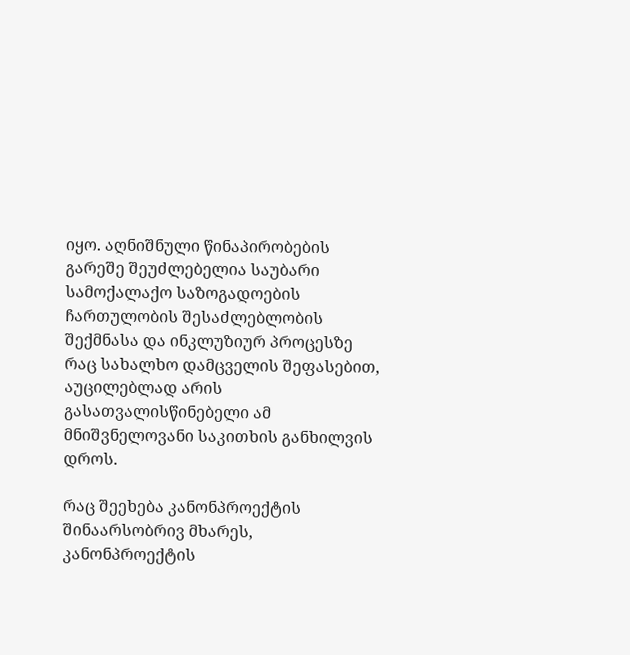იყო. აღნიშნული წინაპირობების გარეშე შეუძლებელია საუბარი სამოქალაქო საზოგადოების ჩართულობის შესაძლებლობის შექმნასა და ინკლუზიურ პროცესზე რაც სახალხო დამცველის შეფასებით, აუცილებლად არის გასათვალისწინებელი ამ მნიშვნელოვანი საკითხის განხილვის დროს.

რაც შეეხება კანონპროექტის შინაარსობრივ მხარეს, კანონპროექტის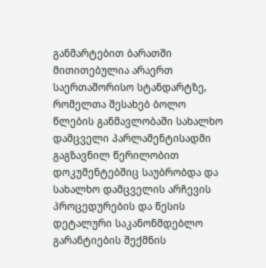განმარტებით ბარათში მითითებულია არაერთ საერთაშორისო სტანდარტზე, რომელთა შესახებ ბოლო წლების განმავლობაში სახალხო დამცველი პარლამენტისადმი გაგზავნილ წერილობით დოკუმენტებშიც საუბრობდა და სახალხო დამცველის არჩევის პროცედურების და წესის დეტალური საკანონმდებლო გარანტიების შექმნის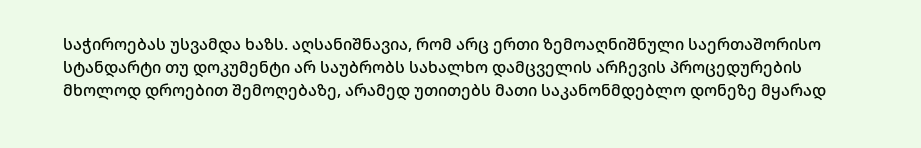საჭიროებას უსვამდა ხაზს. აღსანიშნავია, რომ არც ერთი ზემოაღნიშნული საერთაშორისო სტანდარტი თუ დოკუმენტი არ საუბრობს სახალხო დამცველის არჩევის პროცედურების მხოლოდ დროებით შემოღებაზე, არამედ უთითებს მათი საკანონმდებლო დონეზე მყარად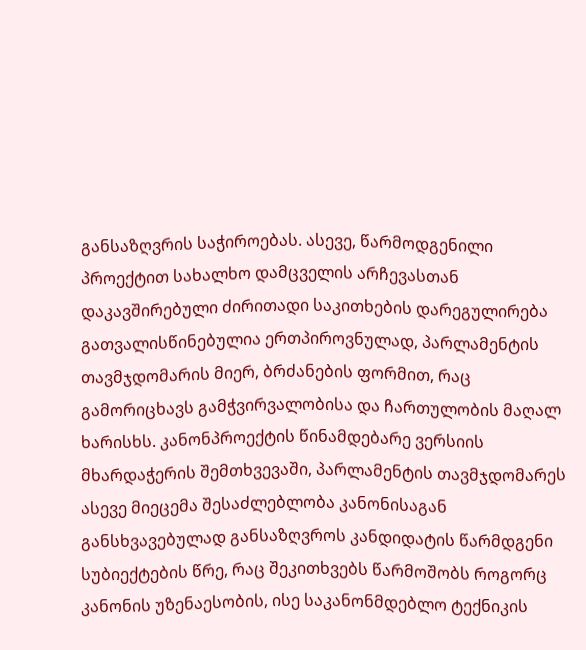განსაზღვრის საჭიროებას. ასევე, წარმოდგენილი პროექტით სახალხო დამცველის არჩევასთან დაკავშირებული ძირითადი საკითხების დარეგულირება გათვალისწინებულია ერთპიროვნულად, პარლამენტის თავმჯდომარის მიერ, ბრძანების ფორმით, რაც გამორიცხავს გამჭვირვალობისა და ჩართულობის მაღალ ხარისხს. კანონპროექტის წინამდებარე ვერსიის მხარდაჭერის შემთხვევაში, პარლამენტის თავმჯდომარეს ასევე მიეცემა შესაძლებლობა კანონისაგან განსხვავებულად განსაზღვროს კანდიდატის წარმდგენი სუბიექტების წრე, რაც შეკითხვებს წარმოშობს როგორც კანონის უზენაესობის, ისე საკანონმდებლო ტექნიკის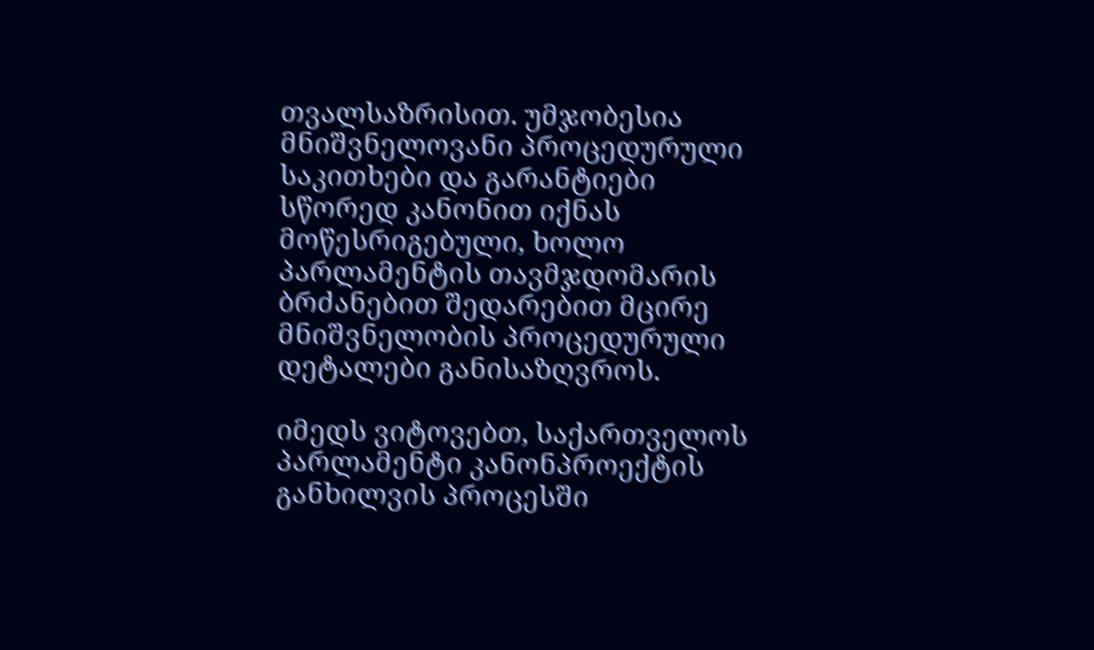თვალსაზრისით. უმჯობესია მნიშვნელოვანი პროცედურული საკითხები და გარანტიები სწორედ კანონით იქნას მოწესრიგებული, ხოლო პარლამენტის თავმჯდომარის ბრძანებით შედარებით მცირე მნიშვნელობის პროცედურული დეტალები განისაზღვროს.

იმედს ვიტოვებთ, საქართველოს პარლამენტი კანონპროექტის განხილვის პროცესში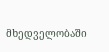მხედველობაში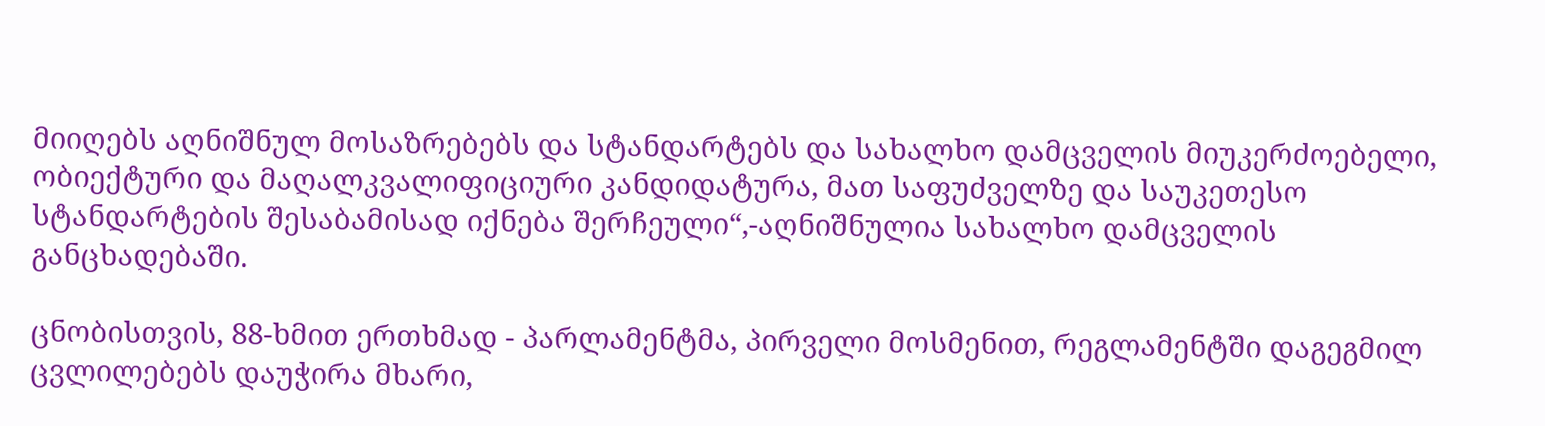მიიღებს აღნიშნულ მოსაზრებებს და სტანდარტებს და სახალხო დამცველის მიუკერძოებელი, ობიექტური და მაღალკვალიფიციური კანდიდატურა, მათ საფუძველზე და საუკეთესო სტანდარტების შესაბამისად იქნება შერჩეული“,-აღნიშნულია სახალხო დამცველის განცხადებაში.

ცნობისთვის, 88-ხმით ერთხმად - პარლამენტმა, პირველი მოსმენით, რეგლამენტში დაგეგმილ ცვლილებებს დაუჭირა მხარი,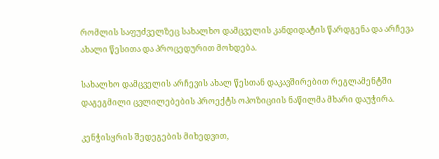რომლის საფუძველზეც სახალხო დამცველის კანდიდატის წარდგენა და არჩევა ახალი წესითა და პროცედურით მოხდება.

სახალხო დამცველის არჩევის ახალ წესთან დაკავშირებით რეგლამენტში დაგეგმილი ცვლილებების პროექტს ოპოზიციის ნაწილმა მხარი დაუჭირა.

კენჭისყრის შედეგების მიხედვით,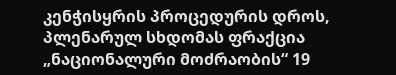კენჭისყრის პროცედურის დროს, პლენარულ სხდომას ფრაქცია „ნაციონალური მოძრაობის“ 19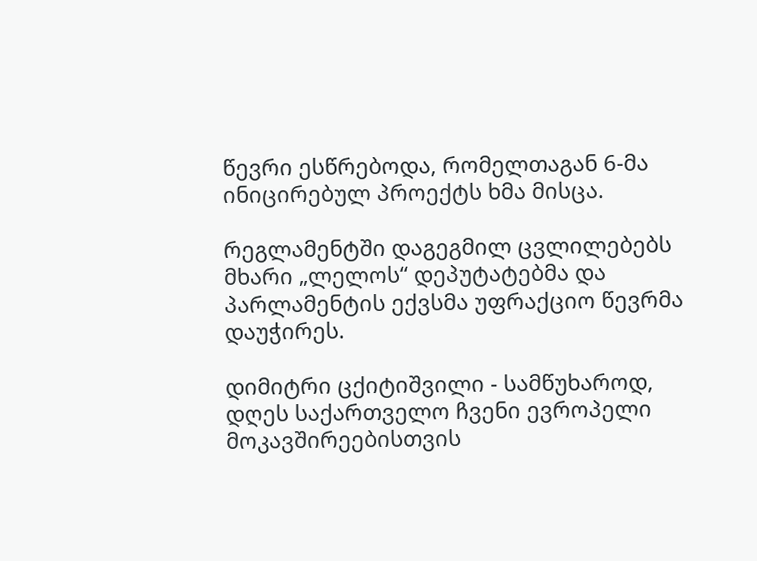წევრი ესწრებოდა, რომელთაგან 6-მა ინიცირებულ პროექტს ხმა მისცა.

რეგლამენტში დაგეგმილ ცვლილებებს მხარი „ლელოს“ დეპუტატებმა და პარლამენტის ექვსმა უფრაქციო წევრმა დაუჭირეს.

დიმიტრი ცქიტიშვილი - სამწუხაროდ, დღეს საქართველო ჩვენი ევროპელი მოკავშირეებისთვის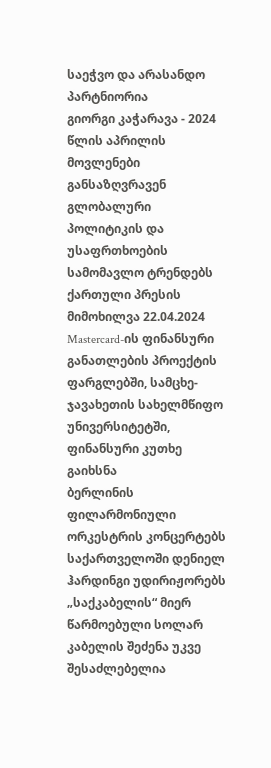საეჭვო და არასანდო პარტნიორია
გიორგი კაჭარავა - 2024 წლის აპრილის მოვლენები განსაზღვრავენ გლობალური პოლიტიკის და უსაფრთხოების სამომავლო ტრენდებს
ქართული პრესის მიმოხილვა 22.04.2024
Mastercard-ის ფინანსური განათლების პროექტის ფარგლებში, სამცხე-ჯავახეთის სახელმწიფო უნივერსიტეტში, ფინანსური კუთხე გაიხსნა
ბერლინის ფილარმონიული ორკესტრის კონცერტებს საქართველოში დენიელ ჰარდინგი უდირიჟორებს
„საქკაბელის“ მიერ წარმოებული სოლარ კაბელის შეძენა უკვე შესაძლებელია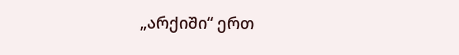„არქიში“ ერთ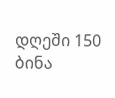დღეში 150 ბინა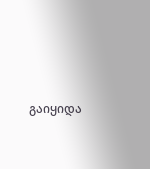გაიყიდა